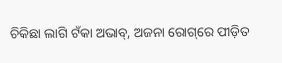ଚିକିଛା ଲାଗି ଟଁକା ଅଭାବ୍‌, ଅଜନା ରୋଗ୍‌ରେ ପୀଡ଼ିତ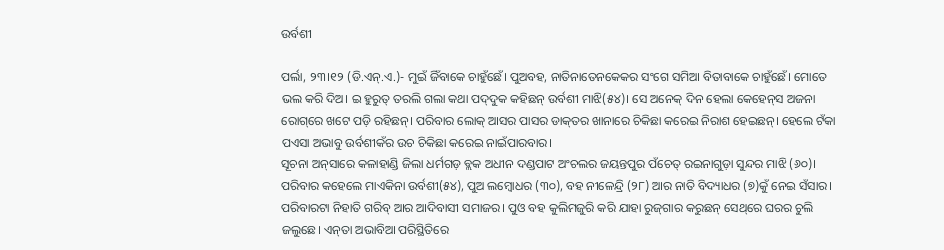ଉର୍ବଶୀ

ପର୍ଲା, ୨୩।୧୨ (ଡି.ଏନ୍‌.ଏ.)- ମୁଇଁ ଜିଁବାକେ ଚାହୁଁଛେଁ। ପୁଅବହ, ନାତିନାତେନକେକର ସଂଗେ ସମିଆ ବିତାବାକେ ଚାହୁଁଛେଁ। ମୋତେ ଭଲ କରି ଦିଅ। ଇ ହୁରୁତ୍‌ ତରଲି ଗଲା କଥା ପଦ୍‌ଦୁକ କହିଛନ୍‌ ଉର୍ବଶୀ ମାଝି(୫୪)। ସେ ଅନେକ୍‌ ଦିନ ହେଲା କେହେନ୍‌ସ ଅଜନା ରୋଗ୍‌ରେ ଖଟେ ପଡ଼ି ରହିଛନ୍‌। ପରିବାର ଲୋକ୍‌ ଆସର ପାସର ଡାକ୍‌ତର ଖାନାରେ ଚିକିଛା କରେଇ ନିରାଶ ହେଇଛନ୍‌। ହେଲେ ଟଁକା ପଏସା ଅଭାବୁ ଉର୍ବଶୀକଁର ଉଚ ଚିକିଛା କରେଇ ନାଇଁପାରବାର।
ସୂଚନା ଅନ୍‌ସାରେ କଳାହାଣ୍ଡି ଜିଲା ଧର୍ମଗଡ଼ ବ୍ଲକ ଅଧୀନ ଦଣ୍ଡପାଟ ଅଂଚଲର ଜୟନ୍ତପୁର ପଁଚେତ୍‌ ରଇନାଗୁଡ଼ା ସୁନ୍ଦର ମାଝି (୬୦)। ପରିବାର କହେଲେ ମାଏକିନା ଉର୍ବଶୀ(୫୪), ପୁଅ ଲମ୍ବୋଧର (୩୦), ବହ ନୀଳେନ୍ଦ୍ରି (୨୮) ଆର ନାତି ବିଦ୍ୟାଧର (୭)କୁଁ ନେଇ ସଁସାର। ପରିବାରଟା ନିହାତି ଗରିବ୍‌ ଆର ଆଦିବାସୀ ସମାଜର। ପୁଓ ବହ କୁଲିମଜୁରି କରି ଯାହା ରୁଜ୍‌ଗାର କରୁଛନ୍‌ ସେଥ୍‌ରେ ଘରର ଚୁଲି ଜଲୁଛେ। ଏନ୍‌ତା ଅଭାବିଆ ପରିସ୍ଥିତିରେ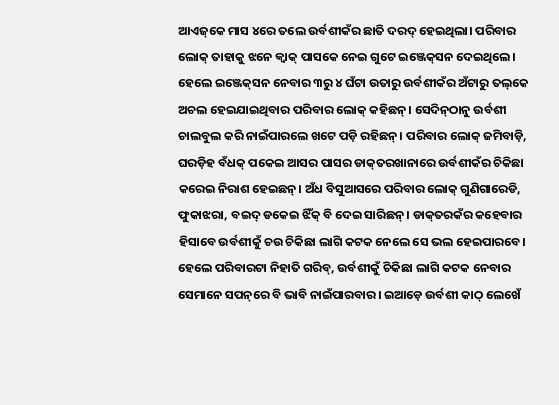ଆଏଜ୍‌କେ ମାସ ୪ରେ ତଲେ ଉର୍ବଶୀକଁର ଛାତି ଦରଦ୍‌ ହେଇଥିଲା। ପରିବାର ଲୋକ୍‌ ତାହାକୁ ଝନେ କ୍ୱାକ୍‌ ପାସକେ ନେଇ ଗୁଟେ ଇଞ୍ଜେକ୍‌ସନ ଦେଇଥିଲେ। ହେଲେ ଇଞ୍ଜେକ୍‌ସନ ନେବାର ୩ରୁ ୪ ଘଁଟା ଉତାରୁ ଉର୍ବଶୀକଁର ଅଁଟାରୁ ତଲ୍‌କେ ଅଚଲ ହେଇଯାଇଥିବାର ପରିବାର ଲୋକ୍‌ କହିଛନ୍‌। ସେଦିନ୍‌ଠାନୁ ଉର୍ବଶୀ ଚାଲବୁଲ କରି ନାଇଁପାରଲେ ଖଟେ ପଡ଼ି ରହିଛନ୍‌। ପରିବାର ଲୋକ୍‌ ଜମିବାଡ଼ି, ଘରଡ଼ିହ ବଁଧକ୍‌ ପକେଇ ଆସର ପାସର ଡାକ୍‌ତରଖାନାରେ ଉର୍ବଶୀକଁର ଚିକିଛା କରେଇ ନିରାଶ ହେଇଛନ୍‌। ଅଁଧ ବିସୁଆସରେ ପରିବାର ଲୋକ୍‌ ଗୁଣିଗାରେଡି, ଫୁକାଝରା, ବଇଦ୍‌ ଡକେଇ ଝିଁକ୍‌ ବି ଦେଇ ସାରିଛନ୍‌। ଡାକ୍‌ତରକଁର କହେବାର ହିସାବେ ଉର୍ବଶୀକୁଁ ଚଉ ଚିକିଛା ଲାଗି କଟକ ନେଲେ ସେ ଭଲ ହେଇପାରବେ। ହେଲେ ପରିବାରଟା ନିହାତି ଗରିବ୍‌, ଉର୍ବଶୀକୁଁ ଚିକିଛା ଲାଗି କଟକ ନେବାର ସେମାନେ ସପନ୍‌ରେ ବି ଭାବି ନାଇଁପାରବାର। ଇଆଡ଼େ ଉର୍ବଶୀ କାଠ୍‌ ଲେଖେଁ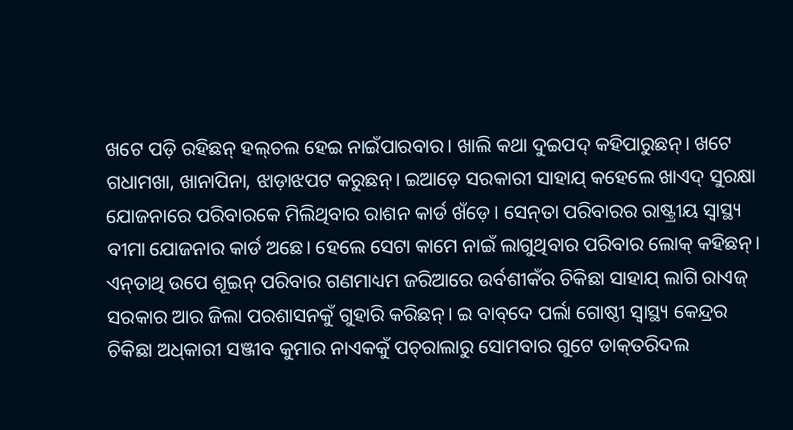ଖଟେ ପଡ଼ି ରହିଛନ୍‌ ହଲ୍‌ଚଲ ହେଇ ନାଇଁପାରବାର। ଖାଲି କଥା ଦୁଇପଦ୍‌ କହିପାରୁଛନ୍‌। ଖଟେ ଗଧାମଖା, ଖାନାପିନା, ଝାଡ଼ାଝପଟ କରୁଛନ୍‌। ଇଆଡ଼େ ସରକାରୀ ସାହାଯ୍‌ କହେଲେ ଖାଏଦ୍‌ ସୁରକ୍ଷା ଯୋଜନାରେ ପରିବାରକେ ମିଲିଥିବାର ରାଶନ କାର୍ଡ ଖଁଡ଼େ। ସେନ୍‌ତା ପରିବାରର ରାଷ୍ଟ୍ରୀୟ ସ୍ବାସ୍ଥ୍ୟ ବୀମା ଯୋଜନାର କାର୍ଡ ଅଛେ। ହେଲେ ସେଟା କାମେ ନାଇଁ ଲାଗୁଥିବାର ପରିବାର ଲୋକ୍‌ କହିଛନ୍‌। ଏନ୍‌ତାଥି ଉପେ ଶୂଇନ୍‌ ପରିବାର ଗଣମାଧ୍ୟମ ଜରିଆରେ ଉର୍ବଶୀକଁର ଚିକିଛା ସାହାଯ୍‌ ଲାଗି ରାଏଜ୍‌ ସରକାର ଆର ଜିଲା ପରଶାସନକୁଁ ଗୁହାରି କରିଛନ୍‌। ଇ ବାବ୍‌ଦେ ପର୍ଲା ଗୋଷ୍ଠୀ ସ୍ବାସ୍ଥ୍ୟ କେନ୍ଦ୍ରର ଚିକିଛା ଅଧ୍‌କାରୀ ସଞ୍ଜୀବ କୁମାର ନାଏକକୁଁ ପଚ୍‌ରାଲାରୁ ସୋମବାର ଗୁଟେ ଡାକ୍‌ତରିଦଲ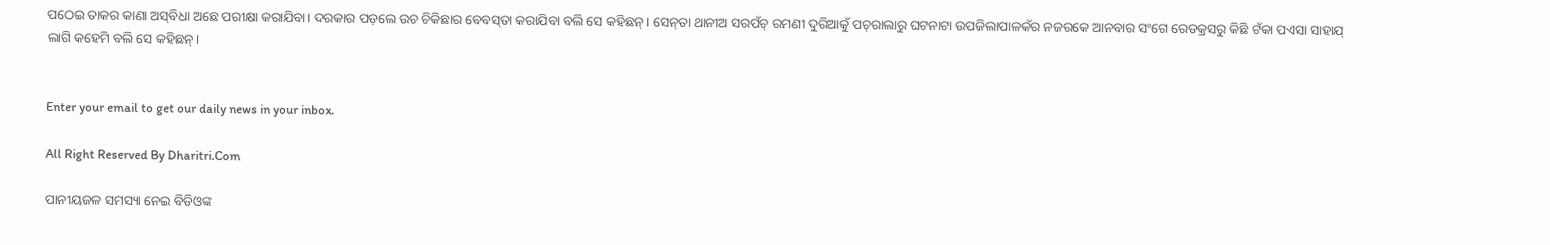ପଠେଇ ତାକର କାଣା ଅସ୍‌ବିଧା ଅଛେ ପରୀକ୍ଷା କରାଯିବା। ଦରକାର ପଡ଼ଲେ ଉଚ ଚିକିଛାର ବେବସ୍‌ତା କରାଯିବା ବଲି ସେ କହିଛନ୍‌। ସେନ୍‌ତା ଥାନୀଅ ସରପଁଚ୍‌ ରମଣୀ ଦୁରିଆକୁଁ ପଚ୍‌ରାଲାରୁ ଘଟନାଟା ଉପଜିଲାପାଳକଁର ନଜରକେ ଆନବାର ସଂଗେ ରେଡକ୍ରସରୁ କିଛି ଟଁକା ପଏସା ସାହାଯ୍‌ ଲାଗି କହେମି ବଲି ସେ କହିଛନ୍‌।


Enter your email to get our daily news in your inbox.

All Right Reserved By Dharitri.Com

ପାନୀୟଜଳ ସମସ୍ୟା ନେଇ ବିଡିଓଙ୍କ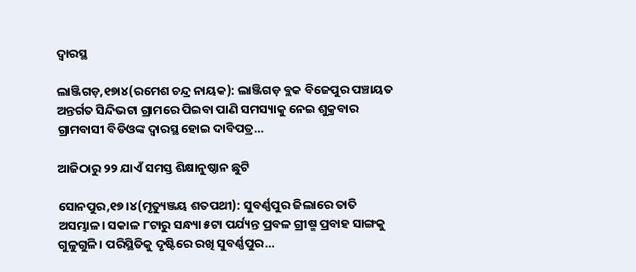ଦ୍ୱାରସ୍ଥ

ଲାଞ୍ଜିଗଡ଼,୧୭ା୪(ରମେଶ ଚନ୍ଦ୍ର ନାୟକ): ଲାଞ୍ଜିଗଡ଼ ବ୍ଲକ ବିଜେପୁର ପଞ୍ଚାୟତ ଅନ୍ତର୍ଗତ ସିନ୍ଦିଭଟା ଗ୍ରାମରେ ପିଇବା ପାଣି ସମସ୍ୟାକୁ ନେଇ ଶୁକ୍ରବାର ଗ୍ରାମବାସୀ ବିଡିଓଙ୍କ ଦ୍ୱାରସ୍ଥ ହୋଇ ଦାବିପତ୍ର…

ଆଜିଠାରୁ ୨୨ ଯାଏଁ ସମସ୍ତ ଶିକ୍ଷାନୁଷ୍ଠାନ ଛୁଟି

ସୋନପୁର,୧୭।୪(ମୃତ୍ୟୁଞ୍ଜୟ ଶତପଥୀ): ସୁବର୍ଣ୍ଣପୁର ଜିଲାରେ ତାତି ଅସମ୍ଭାଳ। ସକାଳ ୮ଟାରୁ ସନ୍ଧ୍ୟା ୫ଟା ପର୍ଯ୍ୟନ୍ତ ପ୍ରବଳ ଗ୍ରୀଷ୍ମ ପ୍ରବାହ ସାଙ୍ଗକୁ ଗୁଳୁଗୁଳି। ପରିସ୍ଥିତିକୁ ଦୃଷ୍ଟିରେ ରଖି ସୁବର୍ଣ୍ଣପୁର…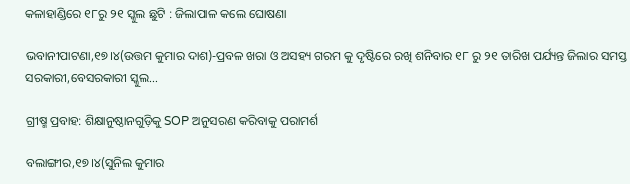କଳାହାଣ୍ଡିରେ ୧୮ରୁ ୨୧ ସ୍କୁଲ ଛୁଟି : ଜିଲାପାଳ କଲେ ଘୋଷଣା

ଭବାନୀପାଟଣା,୧୭।୪(ଉତ୍ତମ କୁମାର ଦାଶ)-ପ୍ରବଳ ଖରା ଓ ଅସହ୍ୟ ଗରମ କୁ ଦୃଷ୍ଟିରେ ରଖି ଶନିବାର ୧୮ ରୁ ୨୧ ତାରିଖ ପର୍ଯ୍ୟନ୍ତ ଜିଲାର ସମସ୍ତ ସରକାରୀ,ବେସରକାରୀ ସ୍କୁଲ…

ଗ୍ରୀଷ୍ମ ପ୍ରବାହ: ଶିକ୍ଷାନୁଷ୍ଠାନଗୁଡ଼ିକୁ SOP ଅନୁସରଣ କରିବାକୁ ପରାମର୍ଶ

ବଲାଙ୍ଗୀର,୧୭।୪(ସୁନିଲ କୁମାର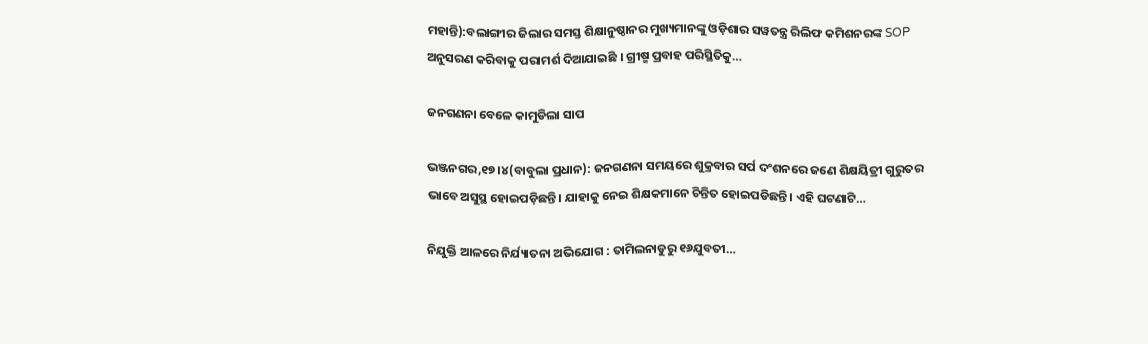ମହାନ୍ତି):ବଲାଙ୍ଗୀର ଜିଲାର ସମସ୍ତ ଶିକ୍ଷାନୁଷ୍ଠାନର ମୁଖ୍ୟମାନଙ୍କୁ ଓଡ଼ିଶାର ସୱତନ୍ତ୍ର ରିଲିଫ କମିଶନରଙ୍କ SOP ଅନୁସରଣ କରିବାକୁ ପରାମର୍ଶ ଦିଆଯାଇଛି । ଗ୍ରୀଷ୍ମ ପ୍ରବାହ ପରିସ୍ଥିତିକୁ…

ଜନଗଣନା ବେଳେ କାମୁଡିଲା ସାପ

ଭଞ୍ଜନଗର,୧୭।୪(ବାବୁଲା ପ୍ରଧାନ): ଜନଗଣନା ସମୟରେ ଶୁକ୍ରବାର ସର୍ପ ଦଂଶନରେ ଜଣେ ଶିକ୍ଷୟିତ୍ରୀ ଗୁରୁତର ଭାବେ ଅସୁସ୍ଥ ହୋଇପଡ଼ିଛନ୍ତି। ଯାହାକୁ ନେଇ ଶିକ୍ଷକମାନେ ଚିନ୍ତିତ ହୋଇପଡିଛନ୍ତି। ଏହି ଘଟଣାଟି…

ନିଯୁକ୍ତି ଆଳରେ ନିର୍ଯ୍ୟାତନା ଅଭିଯୋଗ : ତାମିଲନାଡୁରୁ ୧୬ଯୁବତୀ…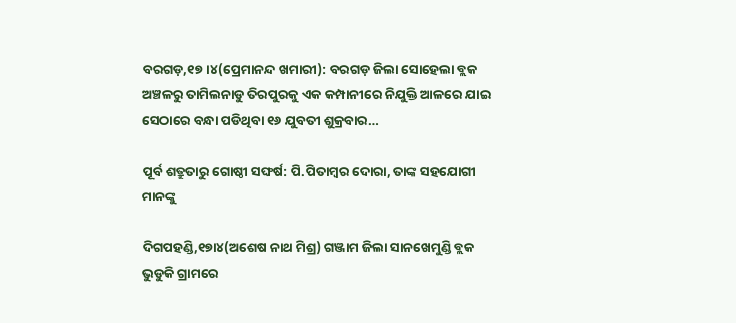ବରଗଡ଼,୧୭।୪(ପ୍ରେମାନନ୍ଦ ଖମାରୀ): ବରଗଡ଼ ଜିଲା ସୋହେଲା ବ୍ଲକ ଅଞ୍ଚଳରୁ ତାମିଲନାଡୁ ତିରପୁରକୁ ଏକ କମ୍ପାନୀରେ ନିଯୁକ୍ତି ଆଳରେ ଯାଇ ସେଠାରେ ବନ୍ଧା ପଡିଥିବା ୧୬ ଯୁବତୀ ଶୁକ୍ରବାର…

ପୂର୍ବ ଶତ୍ରୁତାରୁ ଗୋଷ୍ଠୀ ସଙ୍ଘର୍ଷ: ପି.ପିତାମ୍ବର ଦୋରା, ତାଙ୍କ ସହଯୋଗୀ ମାନଙ୍କୁ

ଦିଗପହଣ୍ଡି,୧୭ା୪(ଅଶେଷ ନାଥ ମିଶ୍ର) ଗଞ୍ଜାମ ଜିଲା ସାନଖେମୁଣ୍ଡି ବ୍ଲକ ଭୁଡୁକି ଗ୍ରାମରେ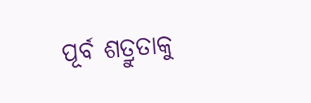ପୂର୍ବ ଶତ୍ରୁତାକୁ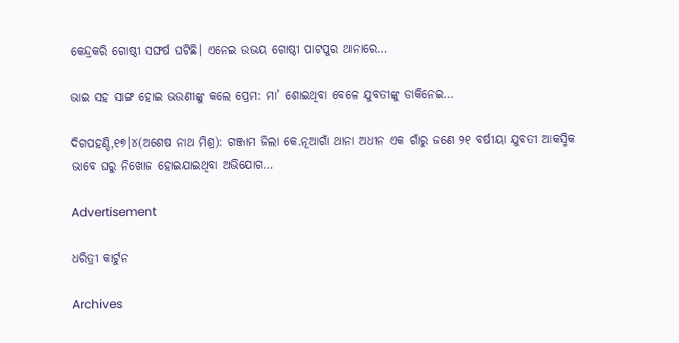କେନ୍ଦ୍ରକରି ଗୋଷ୍ଠୀ ସଙ୍ଘର୍ଷ ଘଟିଛି। ଏନେଇ ଉଭୟ ଗୋଷ୍ଠୀ ପାଟପୁର ଥାନାରେ…

ଭାଇ ସହ ସାଙ୍ଗ ହୋଇ ଭଉଣୀଙ୍କୁ କଲେ ପ୍ରେମ: ମା’ ଶୋଇଥିବା ବେଳେ ଯୁବତୀଙ୍କୁ ଡାକିନେଇ…

ଦିଗପହଣ୍ଡି,୧୭।୪(ଅଶେଷ ନାଥ ମିଶ୍ର): ଗଞ୍ଜାମ ଜିଲା କେ.ନୂଆଗାଁ ଥାନା ଅଧୀନ ଏକ ଗାଁରୁ ଜଣେ ୨୧ ବର୍ଷୀୟା ଯୁବତୀ ଆକସ୍ମିକ ଭାବେ ଘରୁ ନିଖୋଜ ହୋଇଯାଇଥିବା ଅଭିଯୋଗ…

Advertisement

ଧରିତ୍ରୀ କାର୍ଟୁନ

Archives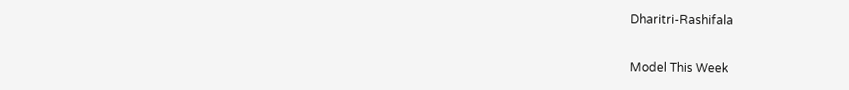Dharitri-Rashifala

Model This Week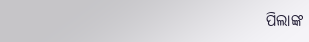ପିଲାଙ୍କ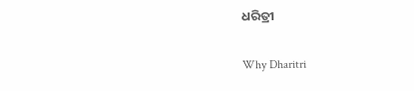ଧରିତ୍ରୀ

Why Dharitri